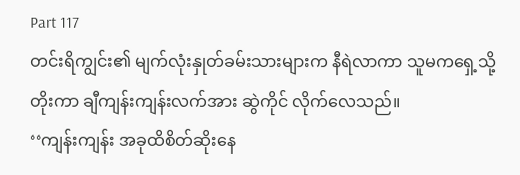Part 117
တင်းရိကျွင်း၏ မျက်လုံးနှုတ်ခမ်းသားများက နီရဲလာကာ သူမကရှေ့သို့တိုးကာ ချီကျန်းကျန်းလက်အား ဆွဲကိုင် လိုက်လေသည်။
‘‘ကျန်းကျန်း အခုထိစိတ်ဆိုးနေ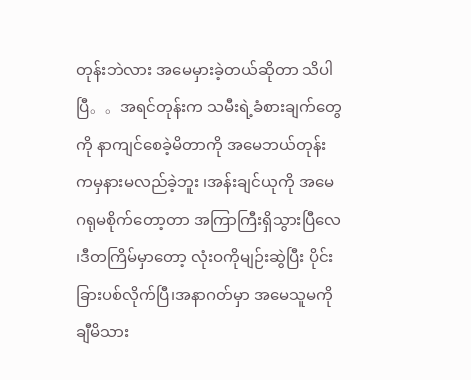တုန်းဘဲလား အမေမှားခဲ့တယ်ဆိုတာ သိပါပြီ。。အရင်တုန်းက သမီးရဲ့ခံစားချက်တွေကို နာကျင်စေခဲ့မိတာကို အမေဘယ်တုန်းကမှနားမလည်ခဲ့ဘူး ၊အန်းချင်ယုကို အမေဂရုမစိုက်တော့တာ အကြာကြီးရှိသွားပြီလေ ၊ဒီတကြိမ်မှာတော့ လုံးဝကိုမျဉ်းဆွဲပြီး ပိုင်းခြားပစ်လိုက်ပြီ၊အနာဂတ်မှာ အမေသူမကို ချီမိသား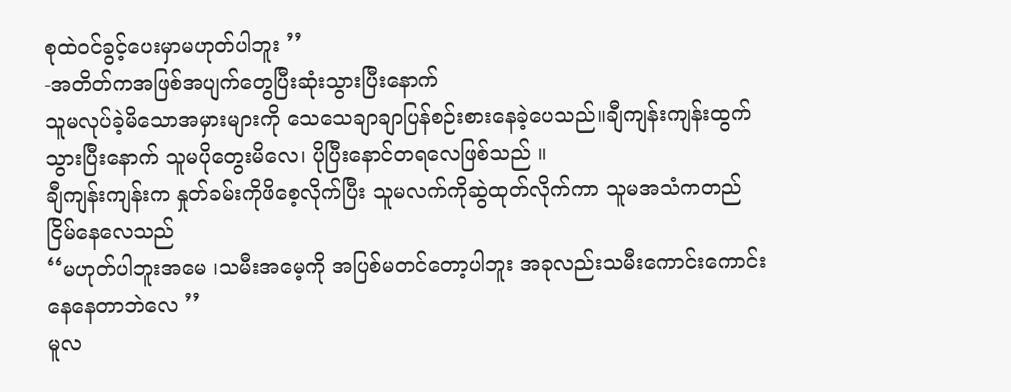စုထဲဝင်ခွင့်ပေးမှာမဟုတ်ပါဘူး ’’
-အတိတ်ကအဖြစ်အပျက်တွေပြီးဆုံးသွားပြီးနောက်
သူမလုပ်ခဲ့မိသောအမှားများကို သေသေချာချာပြန်စဉ်းစားနေခဲ့ပေသည်။ချီကျန်းကျန်းထွက်သွားပြီးနောက် သူမပိုတွေးမိလေ၊ ပိုပြီးနောင်တရလေဖြစ်သည် ။
ချီကျန်းကျန်းက နှုတ်ခမ်းကိုဖိစေ့လိုက်ပြီး သူမလက်ကိုဆွဲထုတ်လိုက်ကာ သူမအသံကတည်ငြိမ်နေလေသည်
‘‘မဟုတ်ပါဘူးအမေ ၊သမီးအမေ့ကို အပြစ်မတင်တော့ပါဘူး အခုလည်းသမီးကောင်းကောင်းနေနေတာဘဲလေ ’’
မူလ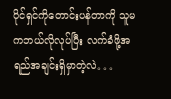ပိုင်ရှင်ကိုတောင်းပန်တာကို သူမကဘယ်လိုလုပ်ပြီး လက်ခံဖို့အရည်အချင်းရှိမှာတဲ့လဲ。。。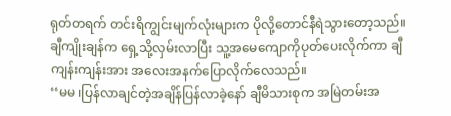ရုတ်တရက် တင်းရိကျွင်းမျက်လုံးများက ပိုလို့တောင်နီရဲသွားတော့သည်။
ချီကျိုးချန်က ရှေ့သို့လှမ်းလာပြီး သူ့အမေကျောကိုပုတ်ပေးလိုက်ကာ ချီကျန်းကျန်းအား အလေးအနက်ပြောလိုက်လေသည်။
‘‘မမ ၊ပြန်လာချင်တဲ့အချိန်ပြန်လာခဲ့နော် ချီမိသားစုက အမြဲတမ်းအ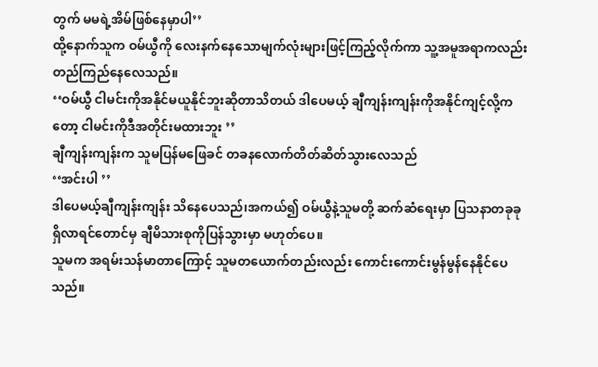တွက် မမရဲ့အိမ်ဖြစ်နေမှာပါ’’
ထို့နောက်သူက ဝမ်ယွီကို လေးနက်နေသောမျက်လုံးများဖြင့်ကြည့်လိုက်ကာ သူ့အမူအရာကလည်းတည်ကြည်နေလေသည်။
‘‘ဝမ်ယွီ ငါမင်းကိုအနိုင်မယူနိုင်ဘူးဆိုတာသိတယ် ဒါပေမယ့် ချီကျန်းကျန်းကိုအနိုင်ကျင့်လို့ကတော့ ငါမင်းကိုဒီအတိုင်းမထားဘူး ’’
ချီကျန်းကျန်းက သူမပြန်မဖြေခင် တခနလောက်တိတ်ဆိတ်သွားလေသည်
‘‘အင်းပါ ’’
ဒါပေမယ့်ချီကျန်းကျန်း သိနေပေသည်၊အကယ်၍ ဝမ်ယွီနဲ့သူမတို့ ဆက်ဆံရေးမှာ ပြသနာတခုခုရှိလာရင်တောင်မှ ချီမိသားစုကိုပြန်သွားမှာ မဟုတ်ပေ။
သူမက အရမ်းသန်မာတာကြောင့် သူမတယောက်တည်းလည်း ကောင်းကောင်းမွန်မွန်နေနိုင်ပေသည်။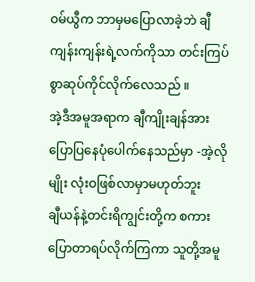ဝမ်ယွီက ဘာမှမပြောလာခဲ့ဘဲ ချီကျန်းကျန်းရဲ့လက်ကိုသာ တင်းကြပ်စွာဆုပ်ကိုင်လိုက်လေသည် ။
အဲ့ဒီအမူအရာက ချီကျိုးချန်အား ပြောပြနေပုံပေါက်နေသည်မှာ -အဲ့လိုမျိုး လုံးဝဖြစ်လာမှာမဟုတ်ဘူး
ချီယန်နဲ့တင်းရိကျွင်းတို့က စကားပြောတာရပ်လိုက်ကြကာ သူတို့အမူ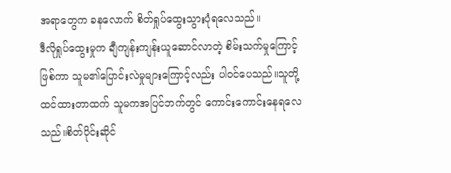အရာတွေက ခနလောက် စိတ်ရှုပ်ထွေးသွားပုံရလေသည်။
ဒီလိုရှုပ်ထွေးမှုက ချီကျန်းကျန်းယူဆောင်လာတဲ့ စိမ်းသက်မှုကြောင့်ဖြစ်ကာ သူမ၏ပြောင်းလဲမှုများကြောင့်လည်း ပါဝင်ပေသည်။သူတို့ထင်ထားတာထက် သူမကအပြင်ဘက်တွင် ကောင်းကောင်းနေရလေသည်။စိတ်ပိုင်းဆိုင်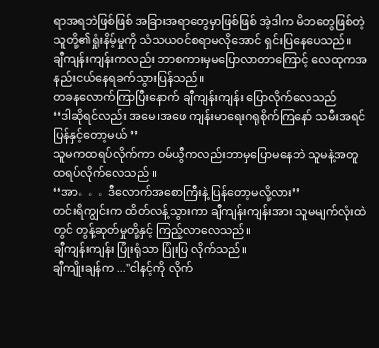ရာအရဘဲဖြစ်ဖြစ် အခြားအရာတွေမှာဖြစ်ဖြစ် အဲ့ဒါက မိဘတွေဖြစ်တဲ့ သူတို့၏ရှုံးနိမ့်မှုကို သံသယဝင်စရာမလိုအောင် ရှင်းပြနေပေသည်။
ချီကျန်းကျန်းကလည်း ဘာစကားမှမပြောလာတာကြောင့် လေထုကအနည်းငယ်နေရခက်သွားပြန်သည်။
တခနလောက်ကြာပြီးနောက် ချီကျန်းကျန်း ပြောလိုက်လေသည်
‘‘ဒါဆိုရင်လည်း အမေ၊အဖေ ကျန်းမာရေးဂရုစိုက်ကြနော် သမီးအရင်ပြန်နှင့်တော့မယ် ’’
သူမကထရပ်လိုက်ကာ ဝမ်ယွီကလည်းဘာမှပြောမနေဘဲ သူမနဲ့အတူ ထရပ်လိုက်လေသည် ။
‘‘အာ。。。ဒီလောက်အစောကြီးနဲ့ ပြန်တော့မလို့လား’’
တင်းရိကျွင်းက ထိတ်လန့်သွားကာ ချီကျန်းကျန်းအား သူမမျက်လုံးထဲတွင် တွန့်ဆုတ်မှုတို့နှင့် ကြည့်လာလေသည်။
ချီကျန်းကျန်း ပြုံးရုံသာ ပြုံးပြ လိုက်သည်။
ချီကျိုးချန်က ..."ငါနင့်ကို လိုက်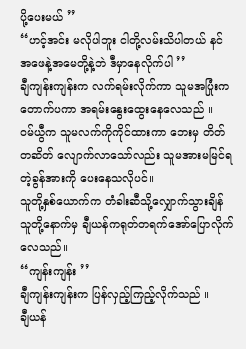ပို့ပေးမယ် ’’
‘‘ဟင့်အင်း မလိုပါဘူး ငါတို့လမ်းသိပါတယ် နင် အဖေနဲ့အမေတို့နဲ့ဘဲ ဒီမှာနေလိုက်ပါ ’’
ချီကျန်းကျန်းက လက်ရမ်းလိုက်ကာ သူမအပြုံးက တောက်ပကာ အရမ်းနွေးထွေးနေလေသည် ။
ဝမ်ယွီက သူမလက်ကိုကိုင်ထားကာ ဘေးမှ တိတ်တဆိတ် လျောက်လာသော်လည်း သူမအားမမြင်ရတဲ့ခွန်အားကို ပေးနေသလိုပင်။
သူတို့နှစ်ယောက်က တံခါးဆီသို့လျှောက်သွားချိန်
သူတို့နောက်မှ ချီယန်ကရုတ်တရက်အော်ပြောလိုက်လေသည်။
‘‘ကျန်းကျန်း ’’
ချီကျန်းကျန်းက ပြန်လှည့်ကြည့်လိုက်သည် ။
ချီယန်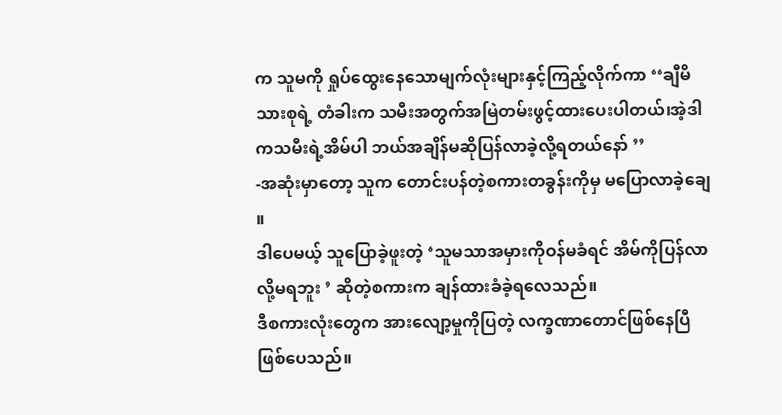က သူမကို ရှုပ်ထွေးနေသောမျက်လုံးများနှင့်ကြည့်လိုက်ကာ ‘‘ချီမိသားစုရဲ့ တံခါးက သမီးအတွက်အမြဲတမ်းဖွင့်ထားပေးပါတယ်၊အဲ့ဒါကသမီးရဲ့အိမ်ပါ ဘယ်အချိန်မဆိုပြန်လာခဲ့လို့ရတယ်နော် ’’
-အဆုံးမှာတော့ သူက တောင်းပန်တဲ့စကားတခွန်းကိုမှ မပြောလာခဲ့ချေ ။
ဒါပေမယ့် သူပြောခဲ့ဖူးတဲ့ ‘သူမသာအမှားကိုဝန်မခံရင် အိမ်ကိုပြန်လာလို့မရဘူး ’ ဆိုတဲ့စကားက ချန်ထားခံခဲ့ရလေသည်။
ဒီစကားလုံးတွေက အားလျော့မှုကိုပြတဲ့ လက္ခဏာတောင်ဖြစ်နေပြီ ဖြစ်ပေသည်။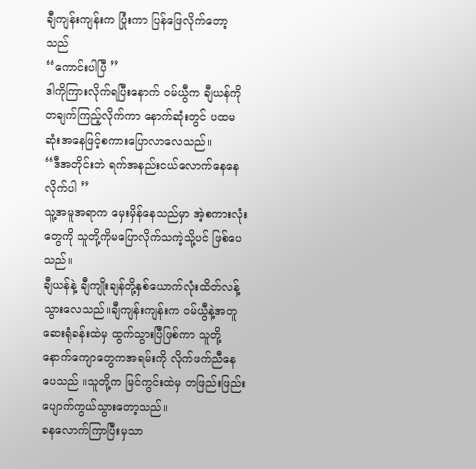ချီကျန်းကျန်းက ပြုံးကာ ပြန်ဖြေလိုက်တော့သည်
‘‘ကောင်းပါပြီ ’’
ဒါကိုကြားလိုက်ရပြီးနောက် ဝမ်ယွီက ချီယန်ကိုတချက်ကြည့်လိုက်ကာ နောက်ဆုံးတွင် ပထမဆုံးအနေဖြင့်စကားပြောလာလေသည်။
‘‘ဒီအတိုင်းဘဲ ရက်အနည်းငယ်လောက်နေနေလိုက်ပါ ’’
သူ့အမူအရာက မှေးမှိန်နေသည်မှာ အဲ့စကားလုံးတွေကို သူတို့ကိုမပြောလိုက်သကဲ့သို့ပင် ဖြစ်ပေသည်။
ချီယန်နဲ့ ချီကျိုးချန်တို့နှစ်ယောက်လုံးထိတ်လန့်သွားလေသည်။ချီကျန်းကျန်းက ဝမ်ယွီနဲ့အတူ ဆေးရုံခန်းထဲမှ ထွက်သွားပြီဖြစ်ကာ သူတို့နောက်ကျောတွေကအရမ်းကို လိုက်ဖက်ညီနေပေသည် ။သူတို့က မြင်ကွင်းထဲမှ တဖြည်းဖြည်းပျောက်ကွယ်သွားတော့သည်။
ခနလောက်ကြာပြီးမှသာ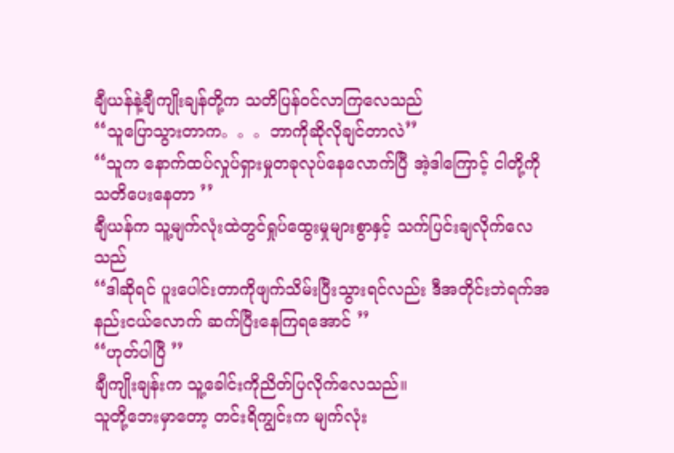ချီယန်နဲ့ချီကျိုးချန်တို့က သတိပြန်ဝင်လာကြလေသည်
‘‘သူပြောသွားတာက。。。ဘာကိုဆိုလိုချင်တာလဲ’’
‘‘သူက နောက်ထပ်လှုပ်ရှားမှုတခုလုပ်နေလောက်ပြီ အဲ့ဒါကြောင့် ငါတို့ကိုသတိပေးနေတာ ’’
ချီယန်က သူ့မျက်လုံးထဲတွင်ရှုပ်ထွေးမှုများစွာနှင့် သက်ပြင်းချလိုက်လေသည်
‘‘ဒါဆိုရင် ပူးပေါင်းတာကိုဖျက်သိမ်းပြီးသွားရင်လည်း ဒီအတိုင်းဘဲရက်အနည်းငယ်လောက် ဆက်ပြီးနေကြရအောင် ’’
‘‘ဟုတ်ပါပြီ ’’
ချီကျိုးချန်းက သူ့ခေါင်းကိုညိတ်ပြလိုက်လေသည်။
သူတို့ဘေးမှာတော့ တင်းရိကျွင်းက မျက်လုံး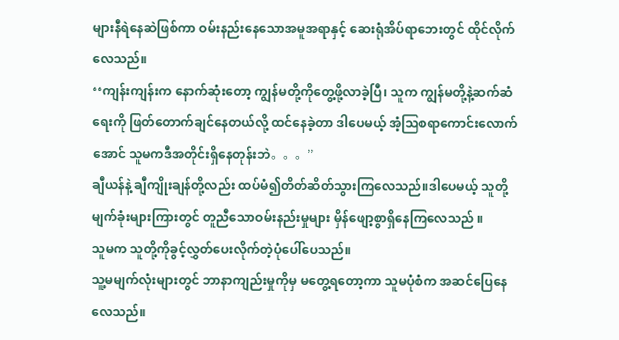များနီရဲနေဆဲဖြစ်ကာ ဝမ်းနည်းနေသောအမူအရာနှင့် ဆေးရုံအိပ်ရာဘေးတွင် ထိုင်လိုက်လေသည်။
‘‘ကျန်းကျန်းက နောက်ဆုံးတော့ ကျွန်မတို့ကိုတွေ့ဖို့လာခဲ့ပြီ၊ သူက ကျွန်မတို့နဲ့ဆက်ဆံရေးကို ဖြတ်တောက်ချင်နေတယ်လို့ ထင်နေခဲ့တာ ဒါပေမယ့် အံ့ဩစရာကောင်းလောက်အောင် သူမကဒီအတိုင်းရှိနေတုန်းဘဲ。。。’’
ချီယန်နဲ့ ချီကျိုးချန်တို့လည်း ထပ်မံ၍တိတ်ဆိတ်သွားကြလေသည်။ဒါပေမယ့် သူတို့မျက်ခုံးများကြားတွင် တူညီသောဝမ်းနည်းမှုများ မှိန်ဖျော့စွာရှိနေကြလေသည် ။
သူမက သူတို့ကိုခွင့်လွှတ်ပေးလိုက်တဲ့ပုံပေါ်ပေသည်။
သူ့မမျက်လုံးများတွင် ဘာနာကျည်းမှုကိုမှ မတွေ့ရတော့ကာ သူမပုံစံက အဆင်ပြေနေလေသည်။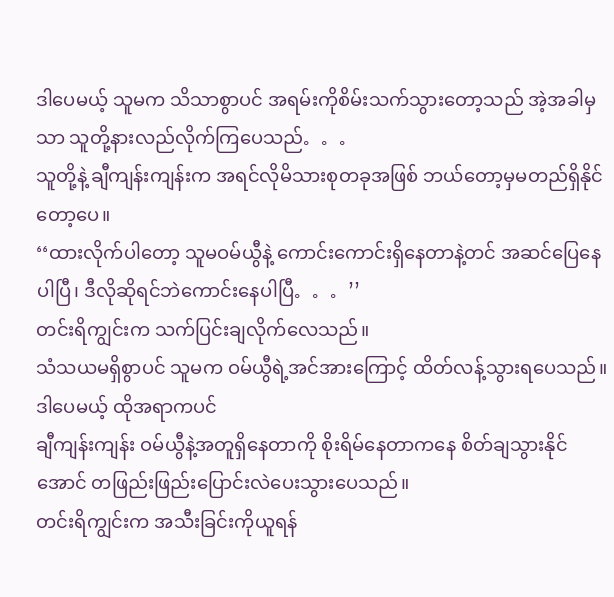ဒါပေမယ့် သူမက သိသာစွာပင် အရမ်းကိုစိမ်းသက်သွားတော့သည် အဲ့အခါမှသာ သူတို့နားလည်လိုက်ကြပေသည်。。。
သူတို့နဲ့ ချီကျန်းကျန်းက အရင်လိုမိသားစုတခုအဖြစ် ဘယ်တော့မှမတည်ရှိနိုင်တော့ပေ။
‘‘ထားလိုက်ပါတော့ သူမဝမ်ယွီနဲ့ ကောင်းကောင်းရှိနေတာနဲ့တင် အဆင်ပြေနေပါပြီ၊ ဒီလိုဆိုရင်ဘဲကောင်းနေပါပြီ。。。’’
တင်းရိကျွင်းက သက်ပြင်းချလိုက်လေသည်။
သံသယမရှိစွာပင် သူမက ဝမ်ယွီရဲ့အင်အားကြောင့် ထိတ်လန့်သွားရပေသည်။ဒါပေမယ့် ထိုအရာကပင်
ချီကျန်းကျန်း ဝမ်ယွီနဲ့အတူရှိနေတာကို စိုးရိမ်နေတာကနေ စိတ်ချသွားနိုင်အောင် တဖြည်းဖြည်းပြောင်းလဲပေးသွားပေသည်။
တင်းရိကျွင်းက အသီးခြင်းကိုယူရန်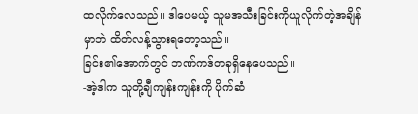ထလိုက်လေသည်။ ဒါပေမယ့် သူမအသီးခြင်းကိုယူလိုက်တဲ့အချိန်မှာဘဲ ထိတ်လန့်သွားရတော့သည်။
ခြင်း၏အောက်တွင် ဘဏ်ကဒ်တခုရှိနေပေသည်။
-အဲ့ဒါက သူတို့ချီကျန်းကျန်းကို ပိုက်ဆံ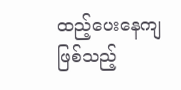ထည့်ပေးနေကျဖြစ်သည့်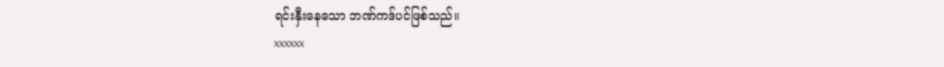ရင်းနှီးနေသော ဘဏ်ကဒ်ပင်ဖြစ်သည်။
xxxxxx